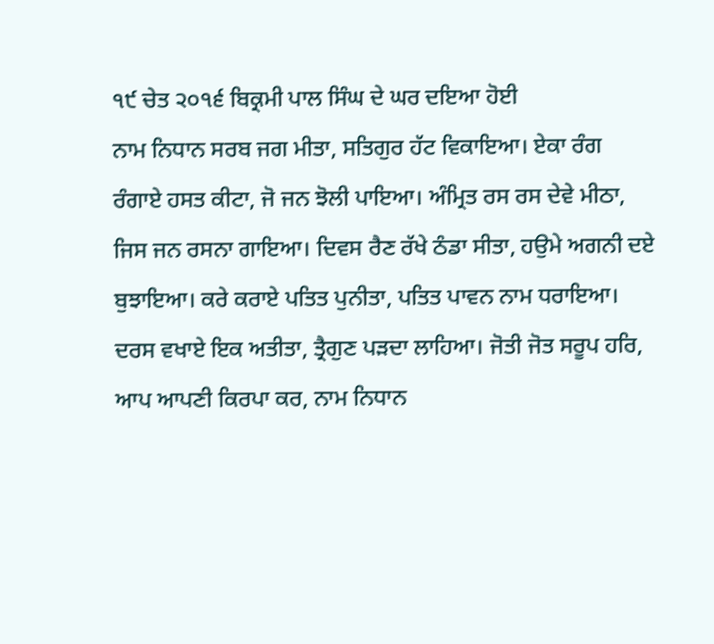੧੯ ਚੇਤ ੨੦੧੬ ਬਿਕ੍ਰਮੀ ਪਾਲ ਸਿੰਘ ਦੇ ਘਰ ਦਇਆ ਹੋਈ
ਨਾਮ ਨਿਧਾਨ ਸਰਬ ਜਗ ਮੀਤਾ, ਸਤਿਗੁਰ ਹੱਟ ਵਿਕਾਇਆ। ਏਕਾ ਰੰਗ ਰੰਗਾਏ ਹਸਤ ਕੀਟਾ, ਜੋ ਜਨ ਝੋਲੀ ਪਾਇਆ। ਅੰਮ੍ਰਿਤ ਰਸ ਰਸ ਦੇਵੇ ਮੀਠਾ, ਜਿਸ ਜਨ ਰਸਨਾ ਗਾਇਆ। ਦਿਵਸ ਰੈਣ ਰੱਖੇ ਠੰਡਾ ਸੀਤਾ, ਹਉਮੇ ਅਗਨੀ ਦਏ ਬੁਝਾਇਆ। ਕਰੇ ਕਰਾਏ ਪਤਿਤ ਪੁਨੀਤਾ, ਪਤਿਤ ਪਾਵਨ ਨਾਮ ਧਰਾਇਆ। ਦਰਸ ਵਖਾਏ ਇਕ ਅਤੀਤਾ, ਤ੍ਰੈਗੁਣ ਪੜਦਾ ਲਾਹਿਆ। ਜੋਤੀ ਜੋਤ ਸਰੂਪ ਹਰਿ, ਆਪ ਆਪਣੀ ਕਿਰਪਾ ਕਰ, ਨਾਮ ਨਿਧਾਨ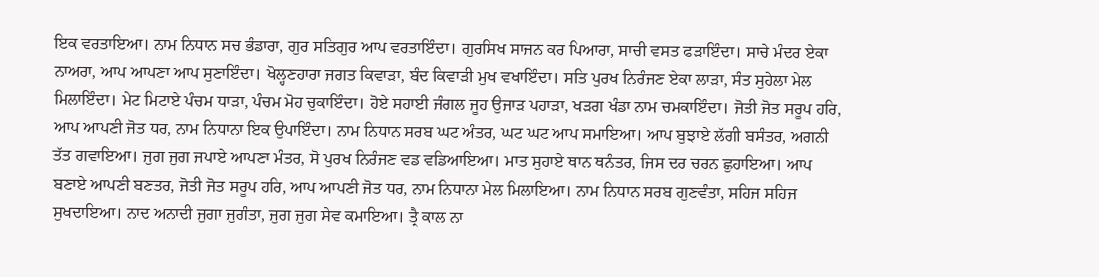ਇਕ ਵਰਤਾਇਆ। ਨਾਮ ਨਿਧਾਨ ਸਚ ਭੰਡਾਰਾ, ਗੁਰ ਸਤਿਗੁਰ ਆਪ ਵਰਤਾਇੰਦਾ। ਗੁਰਸਿਖ ਸਾਜਨ ਕਰ ਪਿਆਰਾ, ਸਾਚੀ ਵਸਤ ਫੜਾਇੰਦਾ। ਸਾਚੇ ਮੰਦਰ ਏਕਾ ਨਾਅਰਾ, ਆਪ ਆਪਣਾ ਆਪ ਸੁਣਾਇੰਦਾ। ਖੋਲ੍ਹਣਹਾਰਾ ਜਗਤ ਕਿਵਾੜਾ, ਬੰਦ ਕਿਵਾੜੀ ਮੁਖ ਵਖਾਇੰਦਾ। ਸਤਿ ਪੁਰਖ ਨਿਰੰਜਣ ਏਕਾ ਲਾੜਾ, ਸੰਤ ਸੁਹੇਲਾ ਮੇਲ ਮਿਲਾਇੰਦਾ। ਮੇਟ ਮਿਟਾਏ ਪੰਚਮ ਧਾੜਾ, ਪੰਚਮ ਮੋਹ ਚੁਕਾਇੰਦਾ। ਹੋਏ ਸਹਾਈ ਜੰਗਲ ਜੂਹ ਉਜਾੜ ਪਹਾੜਾ, ਖੜਗ ਖੰਡਾ ਨਾਮ ਚਮਕਾਇੰਦਾ। ਜੋਤੀ ਜੋਤ ਸਰੂਪ ਹਰਿ, ਆਪ ਆਪਣੀ ਜੋਤ ਧਰ, ਨਾਮ ਨਿਧਾਨਾ ਇਕ ਉਪਾਇੰਦਾ। ਨਾਮ ਨਿਧਾਨ ਸਰਬ ਘਟ ਅੰਤਰ, ਘਟ ਘਟ ਆਪ ਸਮਾਇਆ। ਆਪ ਬੁਝਾਏ ਲੱਗੀ ਬਸੰਤਰ, ਅਗਨੀ ਤੱਤ ਗਵਾਇਆ। ਜੁਗ ਜੁਗ ਜਪਾਏ ਆਪਣਾ ਮੰਤਰ, ਸੋ ਪੁਰਖ ਨਿਰੰਜਣ ਵਡ ਵਡਿਆਇਆ। ਮਾਤ ਸੁਹਾਏ ਥਾਨ ਥਨੰਤਰ, ਜਿਸ ਦਰ ਚਰਨ ਛੁਹਾਇਆ। ਆਪ ਬਣਾਏ ਆਪਣੀ ਬਣਤਰ, ਜੋਤੀ ਜੋਤ ਸਰੂਪ ਹਰਿ, ਆਪ ਆਪਣੀ ਜੋਤ ਧਰ, ਨਾਮ ਨਿਧਾਨਾ ਮੇਲ ਮਿਲਾਇਆ। ਨਾਮ ਨਿਧਾਨ ਸਰਬ ਗੁਣਵੰਤਾ, ਸਹਿਜ ਸਹਿਜ ਸੁਖਦਾਇਆ। ਨਾਦ ਅਨਾਦੀ ਜੁਗਾ ਜੁਗੰਤਾ, ਜੁਗ ਜੁਗ ਸੇਵ ਕਮਾਇਆ। ਤ੍ਰੈ ਕਾਲ ਨਾ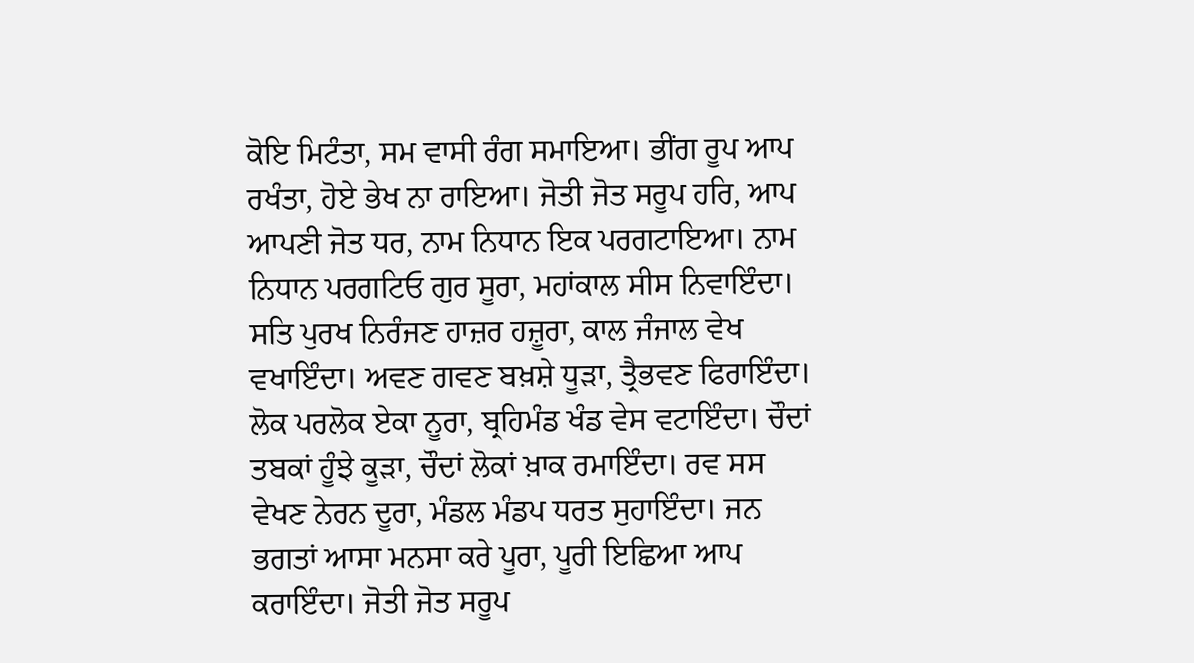ਕੋਇ ਮਿਟੰਤਾ, ਸਮ ਵਾਸੀ ਰੰਗ ਸਮਾਇਆ। ਭੀਂਗ ਰੂਪ ਆਪ ਰਖੰਤਾ, ਹੋਏ ਭੇਖ ਨਾ ਰਾਇਆ। ਜੋਤੀ ਜੋਤ ਸਰੂਪ ਹਰਿ, ਆਪ ਆਪਣੀ ਜੋਤ ਧਰ, ਨਾਮ ਨਿਧਾਨ ਇਕ ਪਰਗਟਾਇਆ। ਨਾਮ ਨਿਧਾਨ ਪਰਗਟਿਓ ਗੁਰ ਸੂਰਾ, ਮਹਾਂਕਾਲ ਸੀਸ ਨਿਵਾਇੰਦਾ। ਸਤਿ ਪੁਰਖ ਨਿਰੰਜਣ ਹਾਜ਼ਰ ਹਜ਼ੂਰਾ, ਕਾਲ ਜੰਜਾਲ ਵੇਖ ਵਖਾਇੰਦਾ। ਅਵਣ ਗਵਣ ਬਖ਼ਸ਼ੇ ਧੂੜਾ, ਤ੍ਰੈਭਵਣ ਫਿਰਾਇੰਦਾ। ਲੋਕ ਪਰਲੋਕ ਏਕਾ ਨੂਰਾ, ਬ੍ਰਹਿਮੰਡ ਖੰਡ ਵੇਸ ਵਟਾਇੰਦਾ। ਚੌਦਾਂ ਤਬਕਾਂ ਹੂੰਝੇ ਕੂੜਾ, ਚੌਦਾਂ ਲੋਕਾਂ ਖ਼ਾਕ ਰਮਾਇੰਦਾ। ਰਵ ਸਸ ਵੇਖਣ ਨੇਰਨ ਦੂਰਾ, ਮੰਡਲ ਮੰਡਪ ਧਰਤ ਸੁਹਾਇੰਦਾ। ਜਨ ਭਗਤਾਂ ਆਸਾ ਮਨਸਾ ਕਰੇ ਪੂਰਾ, ਪੂਰੀ ਇਛਿਆ ਆਪ ਕਰਾਇੰਦਾ। ਜੋਤੀ ਜੋਤ ਸਰੂਪ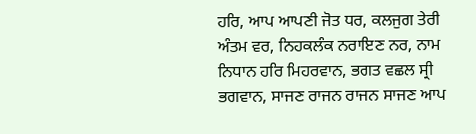ਹਰਿ, ਆਪ ਆਪਣੀ ਜੋਤ ਧਰ, ਕਲਜੁਗ ਤੇਰੀ ਅੰਤਮ ਵਰ, ਨਿਹਕਲੰਕ ਨਰਾਇਣ ਨਰ, ਨਾਮ ਨਿਧਾਨ ਹਰਿ ਮਿਹਰਵਾਨ, ਭਗਤ ਵਛਲ ਸ੍ਰੀ ਭਗਵਾਨ, ਸਾਜਣ ਰਾਜਨ ਰਾਜਨ ਸਾਜਣ ਆਪ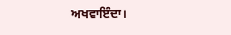ਅਖਵਾਇੰਦਾ।